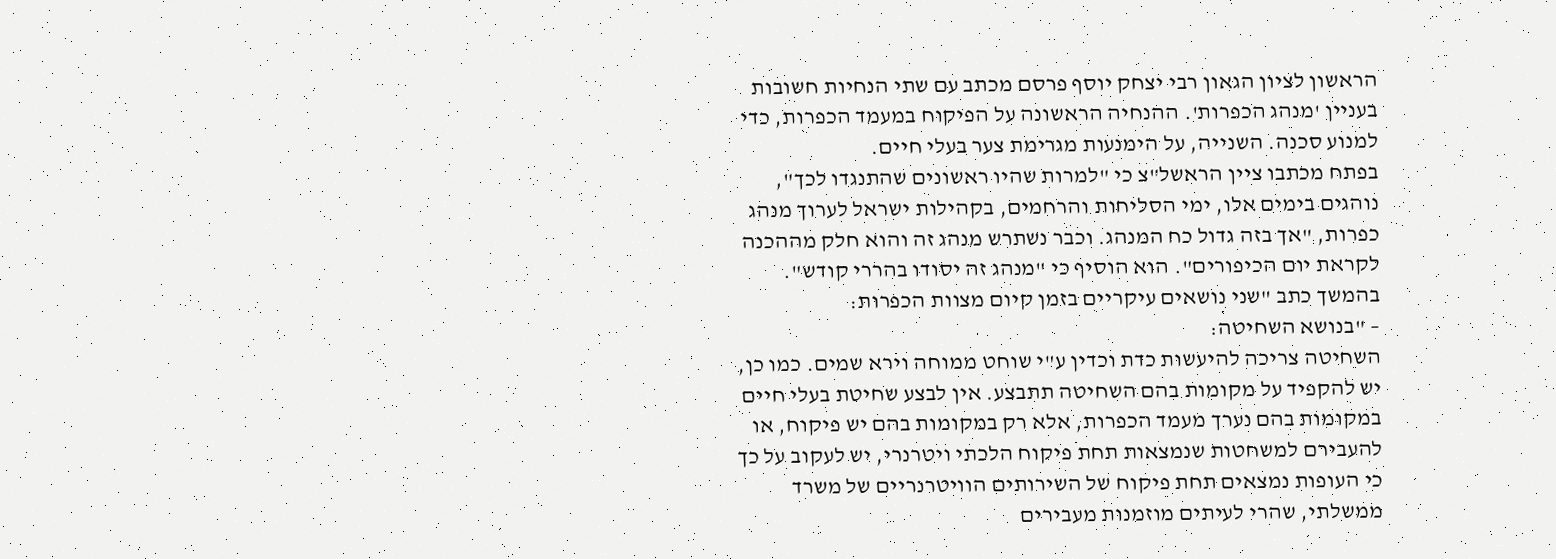הראשון לציון הגאון רבי יצחק יוסף פרסם מכתב עם שתי הנחיות חשובות בעניין 'מנהג הכפרות'. ההנחיה הראשונה על הפיקוח במעמד הכפרות, כדי למנוע סכנה. השנייה, על הימנעות מגרימת צער בעלי חיים.
בפתח מכתבו ציין הראשל"צ כי "למרות שהיו ראשונים שהתנגדו לכך", נוהגים בימים אלו, ימי הסליחות והרחמים, בקהילות ישראל לערוך מנהג כפרות, "אך בזה גדול כח המנהג. וכבר נשתרש מנהג זה והוא חלק מההכנה לקראת יום הכיפורים". הוא הוסיף כי "מנהג זה יסודו בהררי קודש".
בהמשך כתב "שני נושאים עיקריים בזמן קיום מצוות הכפרות:
– "בנושא השחיטה:
השחיטה צריכה להיעשות כדת וכדין ע"י שוחט ממוחה וירא שמים. כמו כן, יש להקפיד על מקומות בהם השחיטה תתבצע. אין לבצע שחיטת בעלי חיים במקומות בהם נערך מעמד הכפרות, אלא רק במקומות בהם יש פיקוח, או להעבירם למשחטות שנמצאות תחת פיקוח הלכתי ויטרנרי, יש לעקוב על כך כי העופות נמצאים תחת פיקוח של השירותים הוויטרנריים של משרד ממשלתי, שהרי לעיתים מוזמנות מעבירים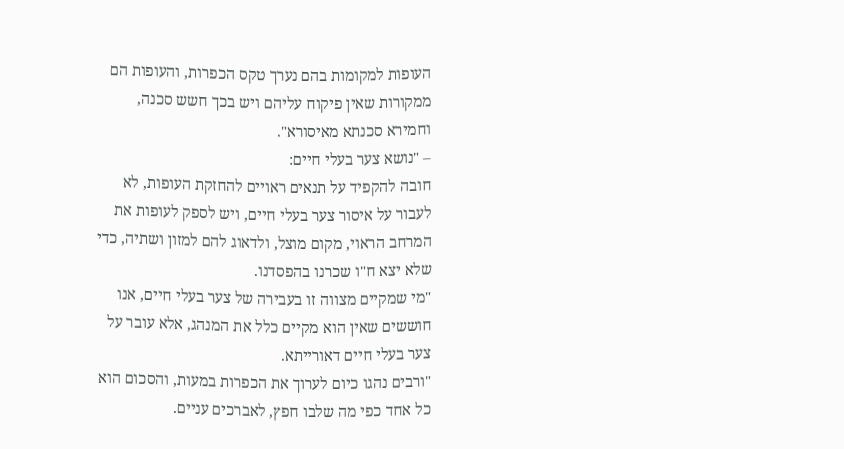העופות למקומות בהם נערך טקס הכפרות, והעופות הם ממקורות שאין פיקוח עליהם ויש בכך חשש סכנה, וחמירא סכנתא מאיסורא".
– "נושא צער בעלי חיים:
חובה להקפיד על תנאים ראויים להחזקת העופות, לא לעבור על איסור צער בעלי חיים, ויש לספק לעופות את המרחב הראוי, מקום מוצל, ולדאוג להם למזון ושתיה, כדי שלא יצא ח"ו שכרנו בהפסדנו.
"מי שמקיים מצווה זו בעבירה של צער בעלי חיים, אנו חוששים שאין הוא מקיים כלל את המנהג, אלא עובר על צער בעלי חיים דאורייתא.
"ורבים נהגו כיום לערוך את הכפרות במעות, והסכום הוא כל אחד כפי מה שלבו חפץ, לאברכים עניים.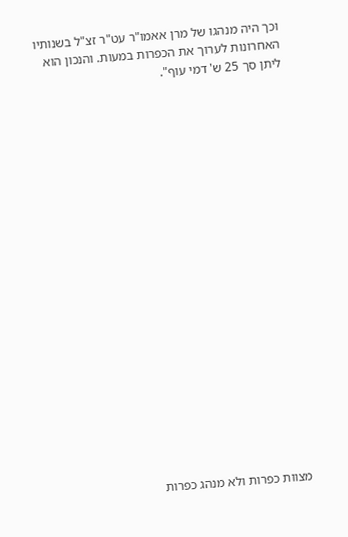וכך היה מנהגו של מרן אאמו"ר עט"ר זצ"ל בשנותיו האחרונות לערוך את הכפרות במעות. והנכון הוא ליתן סך 25 ש' דמי עוף".





















מצוות כפרות ולא מנהג כפרות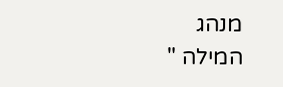מנהג
המילה "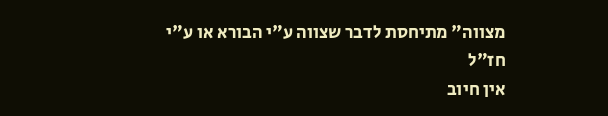מצווה" מתיחסת לדבר שצווה ע"י הבורא או ע"י חז"ל
אין חיוב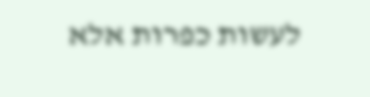לעשות כפרות אלא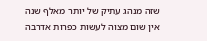שזה מנהג עתיק של יותר מאלף שנה
אין שום מצוה לעשות כפרות אדרבה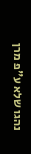נהגו שלא ע"פ מרן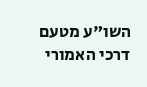השו"ע מטעם דרכי האמורי